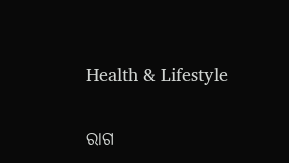Health & Lifestyle

ରାଗ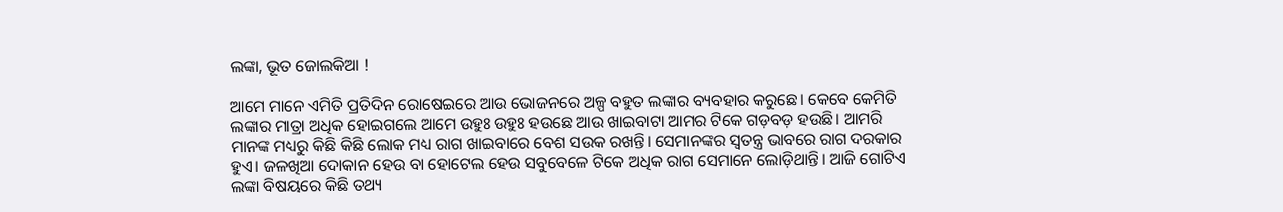ଲଙ୍କା, ଭୂତ ଜୋଲକିଆ !

ଆମେ ମାନେ ଏମିତି ପ୍ରତିଦିନ ରୋଷେଇରେ ଆଉ ଭୋଜନରେ ଅଳ୍ପ ବହୁତ ଲଙ୍କାର ବ୍ୟବହାର କରୁଛେ। କେବେ କେମିତି ଲଙ୍କାର ମାତ୍ରା ଅଧିକ ହୋଇଗଲେ ଆମେ ଉହୁଃ ଉହୁଃ ହଉଛେ ଆଉ ଖାଇବାଟା ଆମର ଟିକେ ଗଡ଼ବଡ଼ ହଉଛି। ଆମରି ମାନଙ୍କ ମଧ୍ୟରୁ କିଛି କିଛି ଲୋକ ମଧ୍ୟ ରାଗ ଖାଇବାରେ ବେଶ ସଉକ ରଖନ୍ତି। ସେମାନଙ୍କର ସ୍ୱତନ୍ତ୍ର ଭାବରେ ରାଗ ଦରକାର ହୁଏ। ଜଳଖିଆ ଦୋକାନ ହେଉ ବା ହୋଟେଲ ହେଉ ସବୁବେଳେ ଟିକେ ଅଧିକ ରାଗ ସେମାନେ ଲୋଡ଼ିଥାନ୍ତି। ଆଜି ଗୋଟିଏ ଲଙ୍କା ବିଷୟରେ କିଛି ତଥ୍ୟ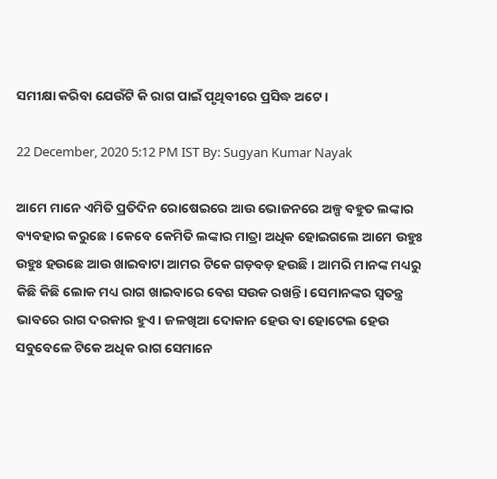ସମୀକ୍ଷା କରିବା ଯେଉଁଟି କି ରାଗ ପାଇଁ ପୃଥିବୀରେ ପ୍ରସିଦ୍ଧ ଅଟେ।

22 December, 2020 5:12 PM IST By: Sugyan Kumar Nayak

ଆମେ ମାନେ ଏମିତି ପ୍ରତିଦିନ ରୋଷେଇରେ ଆଉ ଭୋଜନରେ ଅଳ୍ପ ବହୁତ ଲଙ୍କାର ବ୍ୟବହାର କରୁଛେ। କେବେ କେମିତି ଲଙ୍କାର ମାତ୍ରା ଅଧିକ ହୋଇଗଲେ ଆମେ ଉହୁଃ ଉହୁଃ ହଉଛେ ଆଉ ଖାଇବାଟା ଆମର ଟିକେ ଗଡ଼ବଡ଼ ହଉଛି। ଆମରି ମାନଙ୍କ ମଧ୍ୟରୁ କିଛି କିଛି ଲୋକ ମଧ୍ୟ ରାଗ ଖାଇବାରେ ବେଶ ସଉକ ରଖନ୍ତି। ସେମାନଙ୍କର ସ୍ୱତନ୍ତ୍ର ଭାବରେ ରାଗ ଦରକାର ହୁଏ। ଜଳଖିଆ ଦୋକାନ ହେଉ ବା ହୋଟେଲ ହେଉ ସବୁବେଳେ ଟିକେ ଅଧିକ ରାଗ ସେମାନେ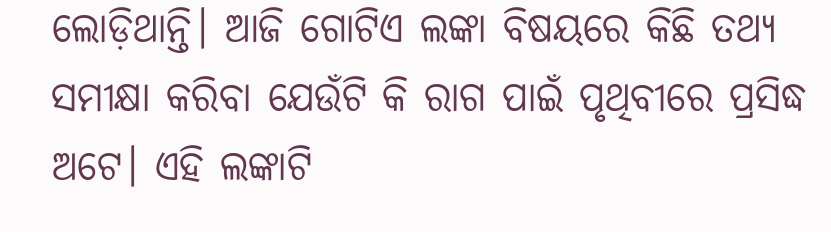ଲୋଡ଼ିଥାନ୍ତି। ଆଜି ଗୋଟିଏ ଲଙ୍କା ବିଷୟରେ କିଛି ତଥ୍ୟ ସମୀକ୍ଷା କରିବା ଯେଉଁଟି କି ରାଗ ପାଇଁ ପୃଥିବୀରେ ପ୍ରସିଦ୍ଧ ଅଟେ। ଏହି ଲଙ୍କାଟି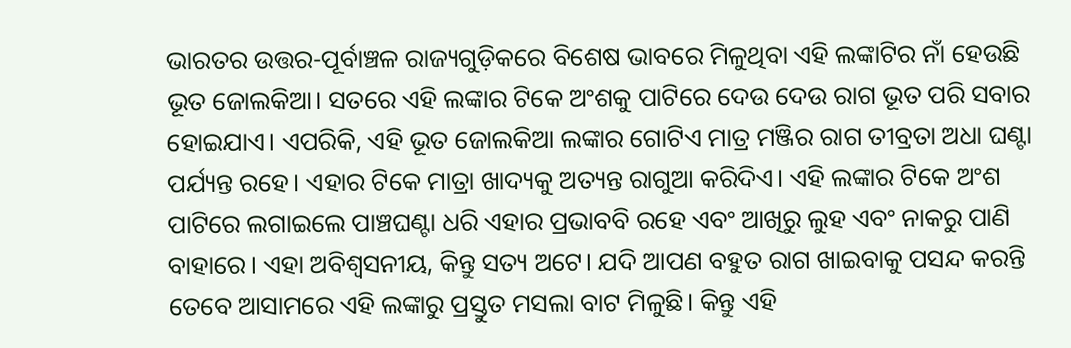ଭାରତର ଉତ୍ତର-ପୂର୍ବାଞ୍ଚଳ ରାଜ୍ୟଗୁଡ଼ିକରେ ବିଶେଷ ଭାବରେ ମିଳୁଥିବା ଏହି ଲଙ୍କାଟିର ନାଁ ହେଉଛି ଭୂତ ଜୋଲକିଆ। ସତରେ ଏହି ଲଙ୍କାର ଟିକେ ଅଂଶକୁ ପାଟିରେ ଦେଉ ଦେଉ ରାଗ ଭୂତ ପରି ସବାର ହୋଇଯାଏ। ଏପରିକି, ଏହି ଭୂତ ଜୋଲକିଆ ଲଙ୍କାର ଗୋଟିଏ ମାତ୍ର ମଞ୍ଜିର ରାଗ ତୀବ୍ରତା ଅଧା ଘଣ୍ଟା ପର୍ଯ୍ୟନ୍ତ ରହେ। ଏହାର ଟିକେ ମାତ୍ରା ଖାଦ୍ୟକୁ ଅତ୍ୟନ୍ତ ରାଗୁଆ କରିଦିଏ। ଏହି ଲଙ୍କାର ଟିକେ ଅଂଶ ପାଟିରେ ଲଗାଇଲେ ପାଞ୍ଚଘଣ୍ଟା ଧରି ଏହାର ପ୍ରଭାବବି ରହେ ଏବଂ ଆଖିରୁ ଲୁହ ଏବଂ ନାକରୁ ପାଣି ବାହାରେ। ଏହା ଅବିଶ୍ୱସନୀୟ, କିନ୍ତୁ ସତ୍ୟ ଅଟେ। ଯଦି ଆପଣ ବହୁତ ରାଗ ଖାଇବାକୁ ପସନ୍ଦ କରନ୍ତି ତେବେ ଆସାମରେ ଏହି ଲଙ୍କାରୁ ପ୍ରସ୍ତୁତ ମସଲା ବାଟ ମିଳୁଛି। କିନ୍ତୁ ଏହି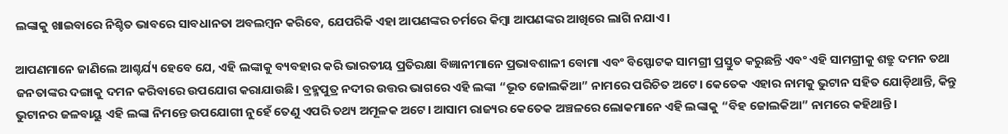ଲଙ୍କାକୁ ଖାଇବାରେ ନିଶ୍ଚିତ ଭାବରେ ସାବଧାନତା ଅବଲମ୍ବନ କରିବେ, ଯେପରିକି ଏହା ଆପଣଙ୍କର ଚର୍ମରେ କିମ୍ବା ଆପଣଙ୍କର ଆଖିରେ ଲାଗି ନଯାଏ।

ଆପଣମାନେ ଜାଣିଲେ ଆଶ୍ଚର୍ଯ୍ୟ ହେବେ ଯେ, ଏହି ଲଙ୍କାକୁ ବ୍ୟବହାର କରି ଭାରତୀୟ ପ୍ରତିରକ୍ଷା ବିଜ୍ଞାନୀମାନେ ପ୍ରଭାବଶାଳୀ ବୋମା ଏବଂ ବିସ୍ଫୋଟକ ସାମଗ୍ରୀ ପ୍ରସ୍ତୁତ କରୁଛନ୍ତି ଏବଂ ଏହି ସାମଗ୍ରୀକୁ ଶତ୍ରୁ ଦମନ ତଥା ଜନତାଙ୍କର ଦଙ୍ଗାକୁ ଦମନ କରିବାରେ ଉପଯୋଗ କରାଯାଉଛି। ବ୍ରହ୍ମପୁତ୍ର ନଦୀର ଉତ୍ତର ଭାଗରେ ଏହି ଲଙ୍କା “ଭୂତ ଜୋଲକିଆ” ନାମରେ ପରିଚିତ ଅଟେ। କେତେକ ଏହାର ନାମକୁ ଭୁଟାନ ସହିତ ଯୋଡ଼ିଥାନ୍ତି, କିନ୍ତୁ ଭୁଟାନର ଜଳବାୟୁ ଏହି ଲଙ୍କା ନିମନ୍ତେ ଉପଯୋଗୀ ନୁହେଁ ତେଣୁ ଏପରି ତଥ୍ୟ ଅମୂଳକ ଅଟେ। ଆସାମ ରାଜ୍ୟର କେତେକ ଅଞ୍ଚଳରେ ଲୋକମାନେ ଏହି ଲଙ୍କାକୁ “ବିହ ଜୋଲକିଆ” ନାମରେ କହିଥାନ୍ତି।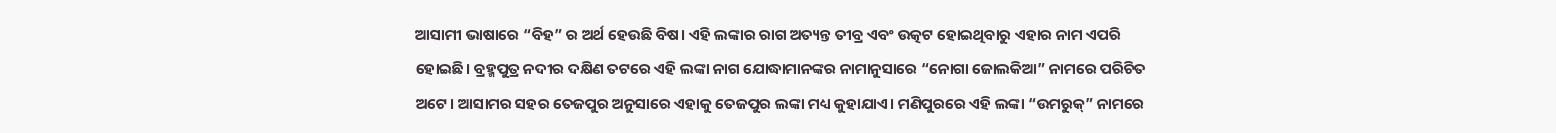ଆସାମୀ ଭାଷାରେ “ବିହ” ର ଅର୍ଥ ହେଉଛି ବିଷ। ଏହି ଲଙ୍କାର ରାଗ ଅତ୍ୟନ୍ତ ତୀବ୍ର ଏବଂ ଉତ୍କଟ ହୋଇଥିବାରୁ ଏହାର ନାମ ଏପରି ହୋଇଛି। ବ୍ରହ୍ମପୁତ୍ର ନଦୀର ଦକ୍ଷିଣ ତଟରେ ଏହି ଲଙ୍କା ନାଗ ଯୋଦ୍ଧାମାନଙ୍କର ନାମାନୁସାରେ “ନୋଗା ଜୋଲକିଆ” ନାମରେ ପରିଚିତ ଅଟେ। ଆସାମର ସହର ତେଜପୁର ଅନୁସାରେ ଏହାକୁ ତେଜପୁର ଲଙ୍କା ମଧ୍ୟ କୁହାଯାଏ। ମଣିପୁରରେ ଏହି ଲଙ୍କା “ଉମରୁକ୍‌” ନାମରେ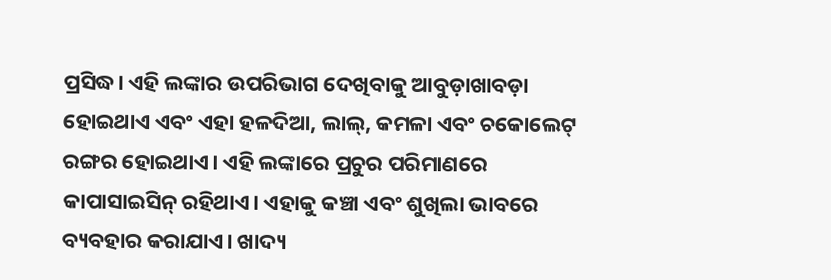ପ୍ରସିଦ୍ଧ। ଏହି ଲଙ୍କାର ଉପରିଭାଗ ଦେଖିବାକୁ ଆବୁଡ଼ାଖାବଡ଼ା ହୋଇଥାଏ ଏବଂ ଏହା ହଳଦିଆ, ଲାଲ୍‌, କମଳା ଏବଂ ଚକୋଲେଟ୍ ରଙ୍ଗର ହୋଇଥାଏ। ଏହି ଲଙ୍କାରେ ପ୍ରଚୁର ପରିମାଣରେ କାପାସାଇସିନ୍ ରହିଥାଏ। ଏହାକୁ କଞ୍ଚା ଏବଂ ଶୁଖିଲା ଭାବରେ ବ୍ୟବହାର କରାଯାଏ। ଖାଦ୍ୟ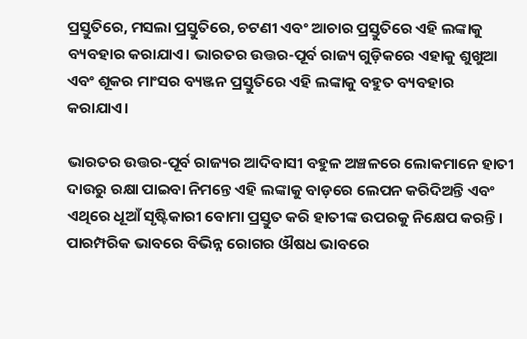ପ୍ରସ୍ତୁତିରେ, ମସଲା ପ୍ରସ୍ତୁତିରେ, ଚଟଣୀ ଏବଂ ଆଚାର ପ୍ରସ୍ତୁତିରେ ଏହି ଲଙ୍କାକୁ ବ୍ୟବହାର କରାଯାଏ। ଭାରତର ଉତ୍ତର-ପୂର୍ବ ରାଜ୍ୟ ଗୁଡ଼ିକରେ ଏହାକୁ ଶୁଖୁଆ ଏବଂ ଶୂକର ମାଂସର ବ୍ୟଞ୍ଜନ ପ୍ରସ୍ତୁତିରେ ଏହି ଲଙ୍କାକୁ ବହୁତ ବ୍ୟବହାର କରାଯାଏ।

ଭାରତର ଉତ୍ତର-ପୂର୍ବ ରାଜ୍ୟର ଆଦିବାସୀ ବହୁଳ ଅଞ୍ଚଳରେ ଲୋକମାନେ ହାତୀ ଦାଉରୁ ରକ୍ଷା ପାଇବା ନିମନ୍ତେ ଏହି ଲଙ୍କାକୁ ବାଡ଼ରେ ଲେପନ କରିଦିଅନ୍ତି ଏବଂ ଏଥିରେ ଧୂଆଁ ସୃଷ୍ଟିକାରୀ ବୋମା ପ୍ରସ୍ତୁତ କରି ହାତୀଙ୍କ ଉପରକୁ ନିକ୍ଷେପ କରନ୍ତି। ପାରମ୍ପରିକ ଭାବରେ ବିଭିନ୍ନ ରୋଗର ଔଷଧ ଭାବରେ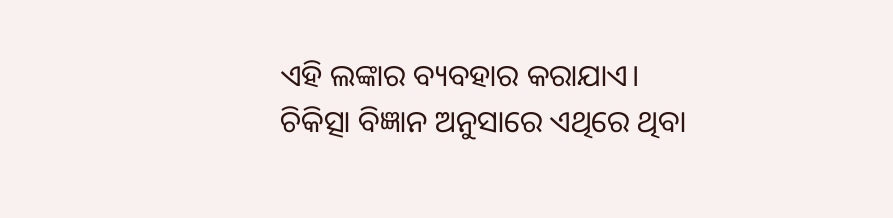ଏହି ଲଙ୍କାର ବ୍ୟବହାର କରାଯାଏ। ଚିକିତ୍ସା ବିଜ୍ଞାନ ଅନୁସାରେ ଏଥିରେ ଥିବା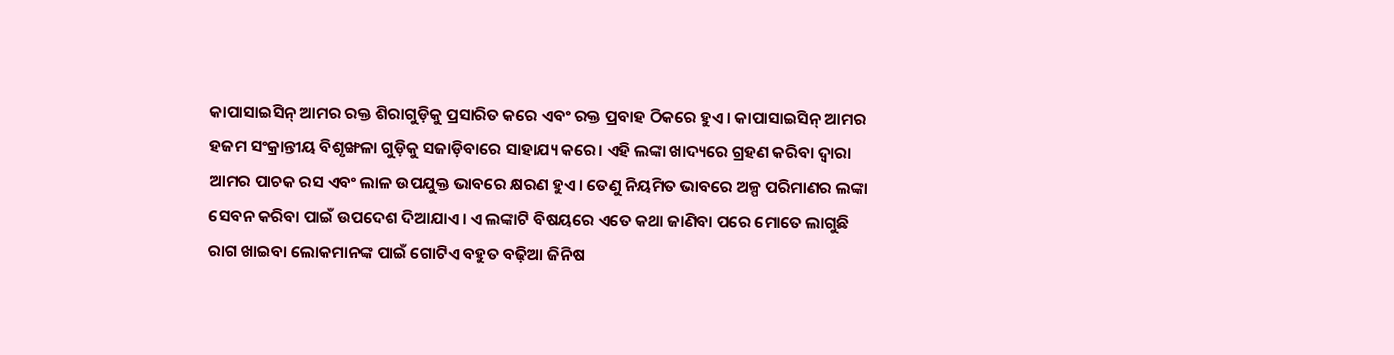କାପାସାଇସିନ୍‌ ଆମର ରକ୍ତ ଶିରାଗୁଡ଼ିକୁ ପ୍ରସାରିତ କରେ ଏବଂ ରକ୍ତ ପ୍ରବାହ ଠିକରେ ହୁଏ। କାପାସାଇସିନ୍‌ ଆମର ହଜମ ସଂକ୍ରାନ୍ତୀୟ ବିଶୃଙ୍ଖଳା ଗୁଡ଼ିକୁ ସଜାଡ଼ିବାରେ ସାହାଯ୍ୟ କରେ। ଏହି ଲଙ୍କା ଖାଦ୍ୟରେ ଗ୍ରହଣ କରିବା ଦ୍ୱାରା ଆମର ପାଚକ ରସ ଏବଂ ଲାଳ ଉପଯୁକ୍ତ ଭାବରେ କ୍ଷରଣ ହୁଏ। ତେଣୁ ନିୟମିତ ଭାବରେ ଅଳ୍ପ ପରିମାଣର ଲଙ୍କା ସେବନ କରିବା ପାଇଁ ଉପଦେଶ ଦିଆଯାଏ। ଏ ଲଙ୍କାଟି ବିଷୟରେ ଏତେ କଥା ଜାଣିବା ପରେ ମୋତେ ଲାଗୁଛି ରାଗ ଖାଇବା ଲୋକମାନଙ୍କ ପାଇଁ ଗୋଟିଏ ବହୁତ ବଢ଼ିଆ ଜିନିଷ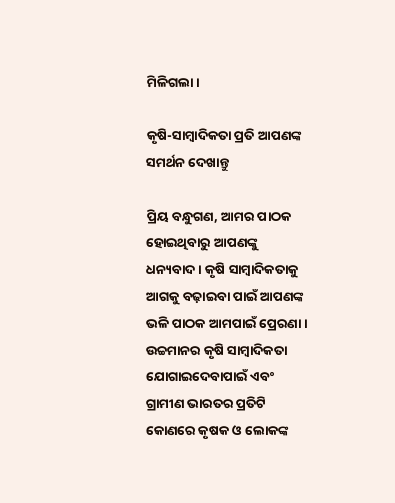ମିଳିଗଲା।

କୃଷି-ସାମ୍ବାଦିକତା ପ୍ରତି ଆପଣଙ୍କ ସମର୍ଥନ ଦେଖାନ୍ତୁ

ପ୍ରିୟ ବନ୍ଧୁଗଣ, ଆମର ପାଠକ ହୋଇଥିବାରୁ ଆପଣଙ୍କୁ ଧନ୍ୟବାଦ । କୃଷି ସାମ୍ବାଦିକତାକୁ ଆଗକୁ ବଢ଼ାଇବା ପାଇଁ ଆପଣଙ୍କ ଭଳି ପାଠକ ଆମପାଇଁ ପ୍ରେରଣା । ଉଚ୍ଚମାନର କୃଷି ସାମ୍ବାଦିକତା ଯୋଗାଇଦେବାପାଇଁ ଏବଂ ଗ୍ରାମୀଣ ଭାରତର ପ୍ରତିଟି କୋଣରେ କୃଷକ ଓ ଲୋକଙ୍କ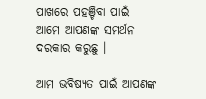ପାଖରେ ପହଞ୍ଚିବା ପାଇଁ ଆମେ ଆପଣଙ୍କ ସମର୍ଥନ ଦରକାର କରୁଛୁ ।

ଆମ ଭବିଷ୍ୟତ ପାଇଁ ଆପଣଙ୍କ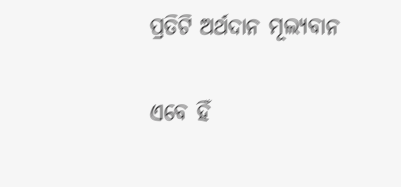ପ୍ରତିଟି ଅର୍ଥଦାନ ମୂଲ୍ୟବାନ

ଏବେ ହିଁ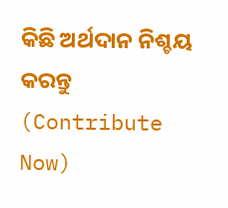କିଛି ଅର୍ଥଦାନ ନିଶ୍ଚୟ କରନ୍ତୁ (Contribute Now)